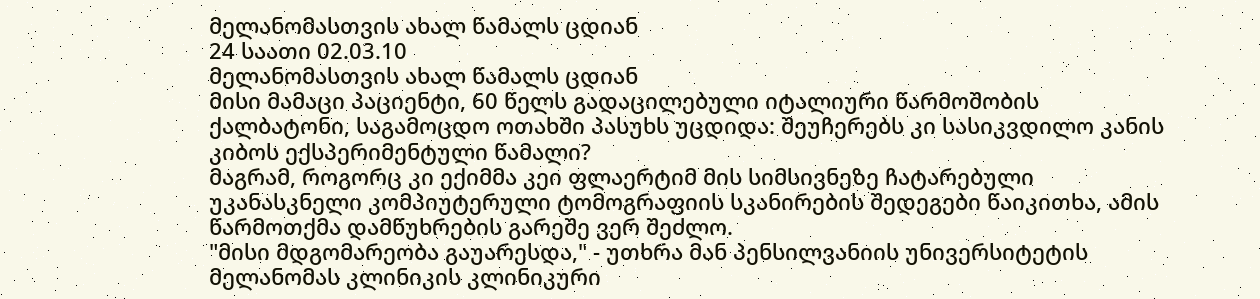მელანომასთვის ახალ წამალს ცდიან
24 საათი 02.03.10
მელანომასთვის ახალ წამალს ცდიან
მისი მამაცი პაციენტი, 60 წელს გადაცილებული იტალიური წარმოშობის ქალბატონი, საგამოცდო ოთახში პასუხს უცდიდა: შეუჩერებს კი სასიკვდილო კანის კიბოს ექსპერიმენტული წამალი?
მაგრამ, როგორც კი ექიმმა კეი ფლაერტიმ მის სიმსივნეზე ჩატარებული უკანასკნელი კომპიუტერული ტომოგრაფიის სკანირების შედეგები წაიკითხა, ამის წარმოთქმა დამწუხრების გარეშე ვერ შეძლო.
"მისი მდგომარეობა გაუარესდა," - უთხრა მან პენსილვანიის უნივერსიტეტის მელანომას კლინიკის კლინიკური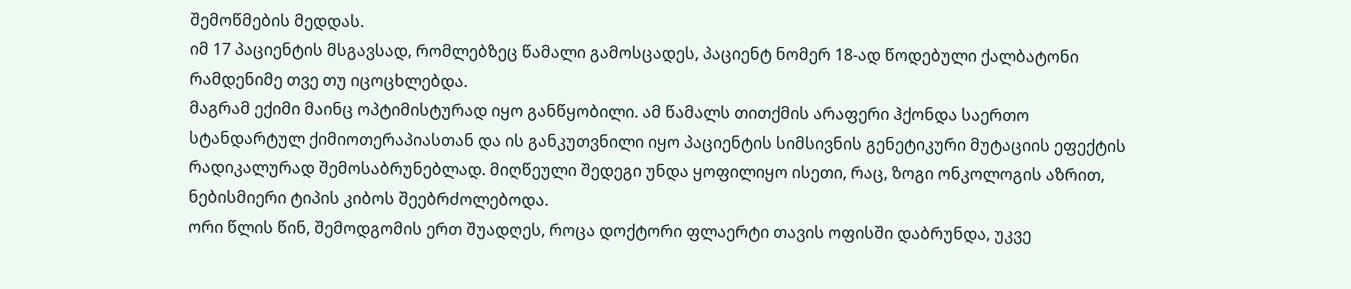შემოწმების მედდას.
იმ 17 პაციენტის მსგავსად, რომლებზეც წამალი გამოსცადეს, პაციენტ ნომერ 18-ად წოდებული ქალბატონი რამდენიმე თვე თუ იცოცხლებდა.
მაგრამ ექიმი მაინც ოპტიმისტურად იყო განწყობილი. ამ წამალს თითქმის არაფერი ჰქონდა საერთო სტანდარტულ ქიმიოთერაპიასთან და ის განკუთვნილი იყო პაციენტის სიმსივნის გენეტიკური მუტაციის ეფექტის რადიკალურად შემოსაბრუნებლად. მიღწეული შედეგი უნდა ყოფილიყო ისეთი, რაც, ზოგი ონკოლოგის აზრით, ნებისმიერი ტიპის კიბოს შეებრძოლებოდა.
ორი წლის წინ, შემოდგომის ერთ შუადღეს, როცა დოქტორი ფლაერტი თავის ოფისში დაბრუნდა, უკვე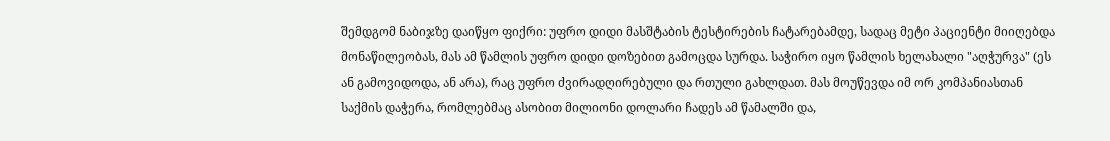შემდგომ ნაბიჯზე დაიწყო ფიქრი: უფრო დიდი მასშტაბის ტესტირების ჩატარებამდე, სადაც მეტი პაციენტი მიიღებდა მონაწილეობას, მას ამ წამლის უფრო დიდი დოზებით გამოცდა სურდა. საჭირო იყო წამლის ხელახალი "აღჭურვა" (ეს ან გამოვიდოდა, ან არა), რაც უფრო ძვირადღირებული და რთული გახლდათ. მას მოუწევდა იმ ორ კომპანიასთან საქმის დაჭერა, რომლებმაც ასობით მილიონი დოლარი ჩადეს ამ წამალში და,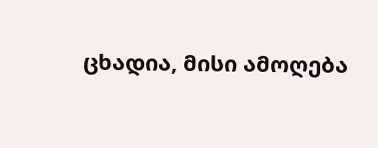ცხადია, მისი ამოღება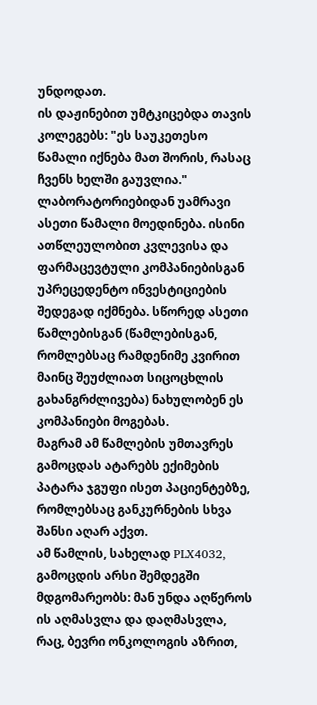უნდოდათ.
ის დაჟინებით უმტკიცებდა თავის კოლეგებს: "ეს საუკეთესო წამალი იქნება მათ შორის, რასაც ჩვენს ხელში გაუვლია."
ლაბორატორიებიდან უამრავი ასეთი წამალი მოედინება. ისინი ათწლეულობით კვლევისა და ფარმაცევტული კომპანიებისგან უპრეცედენტო ინვესტიციების შედეგად იქმნება. სწორედ ასეთი წამლებისგან (წამლებისგან, რომლებსაც რამდენიმე კვირით მაინც შეუძლიათ სიცოცხლის გახანგრძლივება) ნახულობენ ეს კომპანიები მოგებას.
მაგრამ ამ წამლების უმთავრეს გამოცდას ატარებს ექიმების პატარა ჯგუფი ისეთ პაციენტებზე, რომლებსაც განკურნების სხვა შანსი აღარ აქვთ.
ამ წამლის, სახელად PLX4032, გამოცდის არსი შემდეგში მდგომარეობს: მან უნდა აღწეროს ის აღმასვლა და დაღმასვლა, რაც, ბევრი ონკოლოგის აზრით,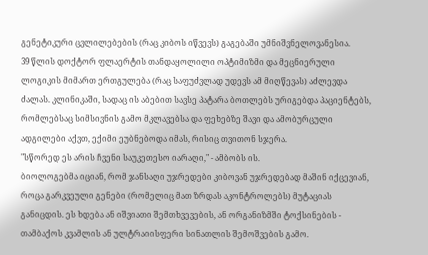გენეტიკური ცვლილებების (რაც კიბოს იწვევს) გაგებაში უმნიშვნელოვანესია.
39 წლის დოქტორ ფლაერტის თანდაყოლილი ოპტიმიზმი და მეცნიერული ლოგიკის მიმართ ერთგულება (რაც საფუძვლად უდევს ამ მიღწევას) აძლევდა ძალას. კლინიკაში, სადაც ის აბებით სავსე პატარა ბოთლებს ურიგებდა პაციენტებს, რომლებსაც სიმსივნის გამო მკლავებსა და ფეხებზე შავი და ამობურცული ადგილები აქვთ, ექიმი ეუბნებოდა იმას, რისიც თვითონ სჯერა.
"სწორედ ეს არის ჩვენი საუკეთესო იარაღი," - ამბობს ის.
ბიოლოგებმა იციან, რომ ჯანსაღი უჯრედები კიბოვან უჯრედებად მაშინ იქცევიან, როცა გარკვეული გენები (რომელიც მათ ზრდას აკონტროლებს) მუტაციას განიცდის. ეს ხდება ან იშვიათი შემთხვევების, ან ორგანიზმში ტოქსინების - თამბაქოს კვამლის ან ულტრაიისფერი სინათლის შემოშვების გამო.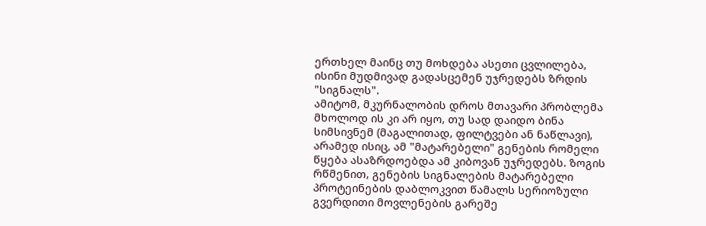ერთხელ მაინც თუ მოხდება ასეთი ცვლილება, ისინი მუდმივად გადასცემენ უჯრედებს ზრდის "სიგნალს".
ამიტომ, მკურნალობის დროს მთავარი პრობლემა მხოლოდ ის კი არ იყო, თუ სად დაიდო ბინა სიმსივნემ (მაგალითად, ფილტვები ან ნაწლავი), არამედ ისიც, ამ "მატარებელი" გენების რომელი წყება ასაზრდოებდა ამ კიბოვან უჯრედებს. ზოგის რწმენით, გენების სიგნალების მატარებელი პროტეინების დაბლოკვით წამალს სერიოზული გვერდითი მოვლენების გარეშე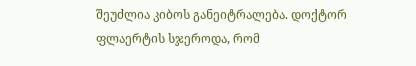შეუძლია კიბოს განეიტრალება. დოქტორ ფლაერტის სჯეროდა, რომ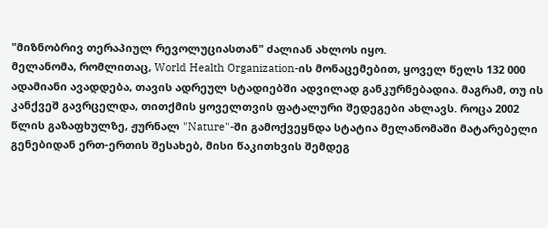"მიზნობრივ თერაპიულ რევოლუციასთან" ძალიან ახლოს იყო.
მელანომა, რომლითაც, World Health Organization-ის მონაცემებით, ყოველ წელს 132 000 ადამიანი ავადდება, თავის ადრეულ სტადიებში ადვილად განკურნებადია. მაგრამ, თუ ის კანქვეშ გავრცელდა, თითქმის ყოველთვის ფატალური შედეგები ახლავს. როცა 2002 წლის გაზაფხულზე, ჟურნალ "Nature"-ში გამოქვეყნდა სტატია მელანომაში მატარებელი გენებიდან ერთ-ერთის შესახებ, მისი წაკითხვის შემდეგ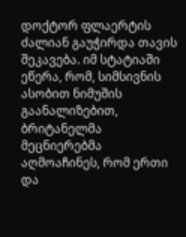დოქტორ ფლაერტის ძალიან გაუჭირდა თავის შეკავება. იმ სტატიაში ეწერა, რომ, სიმსივნის ასობით ნიმუშის გაანალიზებით, ბრიტანელმა მეცნიერებმა აღმოაჩინეს, რომ ერთი და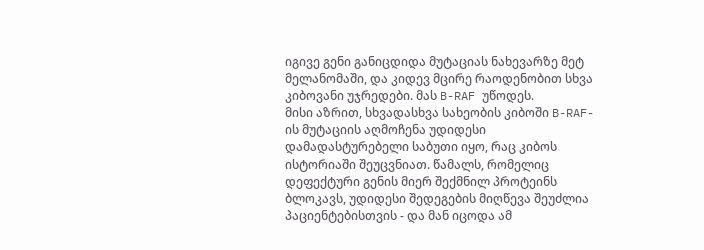იგივე გენი განიცდიდა მუტაციას ნახევარზე მეტ მელანომაში, და კიდევ მცირე რაოდენობით სხვა კიბოვანი უჯრედები. მას B-RAF უწოდეს.
მისი აზრით, სხვადასხვა სახეობის კიბოში B-RAF-ის მუტაციის აღმოჩენა უდიდესი დამადასტურებელი საბუთი იყო, რაც კიბოს ისტორიაში შეუცვნიათ. წამალს, რომელიც დეფექტური გენის მიერ შექმნილ პროტეინს ბლოკავს, უდიდესი შედეგების მიღწევა შეუძლია პაციენტებისთვის - და მან იცოდა ამ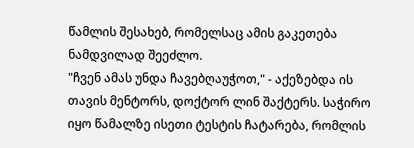წამლის შესახებ, რომელსაც ამის გაკეთება ნამდვილად შეეძლო.
"ჩვენ ამას უნდა ჩავებღაუჭოთ," - აქეზებდა ის თავის მენტორს, დოქტორ ლინ შაქტერს. საჭირო იყო წამალზე ისეთი ტესტის ჩატარება, რომლის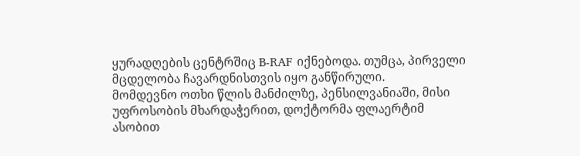ყურადღების ცენტრშიც B-RAF იქნებოდა. თუმცა, პირველი მცდელობა ჩავარდნისთვის იყო განწირული.
მომდევნო ოთხი წლის მანძილზე, პენსილვანიაში, მისი უფროსობის მხარდაჭერით, დოქტორმა ფლაერტიმ ასობით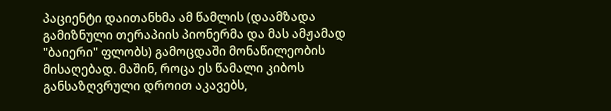პაციენტი დაითანხმა ამ წამლის (დაამზადა გამიზნული თერაპიის პიონერმა და მას ამჟამად "ბაიერი" ფლობს) გამოცდაში მონაწილეობის მისაღებად. მაშინ, როცა ეს წამალი კიბოს განსაზღვრული დროით აკავებს,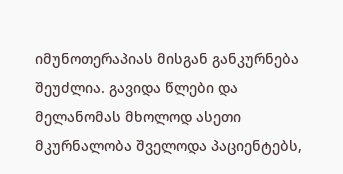იმუნოთერაპიას მისგან განკურნება შეუძლია. გავიდა წლები და მელანომას მხოლოდ ასეთი მკურნალობა შველოდა პაციენტებს,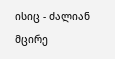ისიც - ძალიან მცირე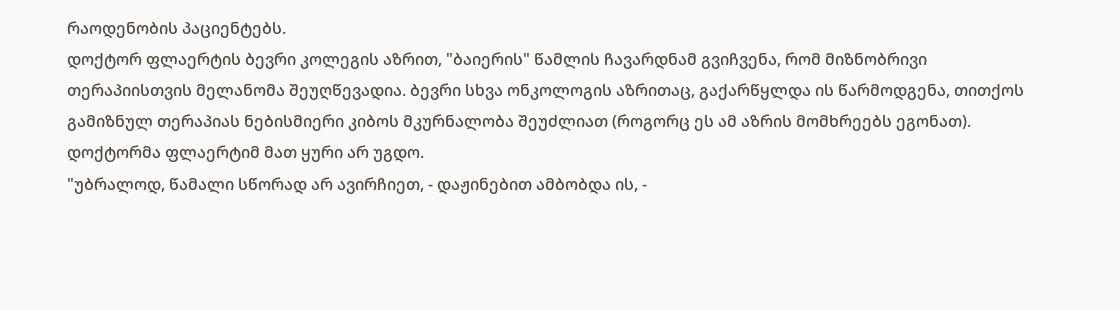რაოდენობის პაციენტებს.
დოქტორ ფლაერტის ბევრი კოლეგის აზრით, "ბაიერის" წამლის ჩავარდნამ გვიჩვენა, რომ მიზნობრივი თერაპიისთვის მელანომა შეუღწევადია. ბევრი სხვა ონკოლოგის აზრითაც, გაქარწყლდა ის წარმოდგენა, თითქოს გამიზნულ თერაპიას ნებისმიერი კიბოს მკურნალობა შეუძლიათ (როგორც ეს ამ აზრის მომხრეებს ეგონათ). დოქტორმა ფლაერტიმ მათ ყური არ უგდო.
"უბრალოდ, წამალი სწორად არ ავირჩიეთ, - დაჟინებით ამბობდა ის, -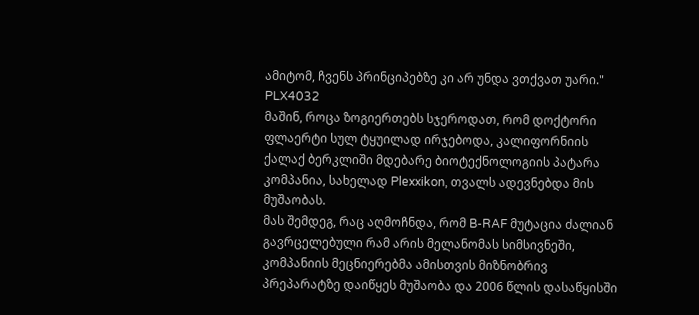ამიტომ, ჩვენს პრინციპებზე კი არ უნდა ვთქვათ უარი."
PLX4032
მაშინ, როცა ზოგიერთებს სჯეროდათ, რომ დოქტორი ფლაერტი სულ ტყუილად ირჯებოდა, კალიფორნიის ქალაქ ბერკლიში მდებარე ბიოტექნოლოგიის პატარა კომპანია, სახელად Plexxikon, თვალს ადევნებდა მის მუშაობას.
მას შემდეგ, რაც აღმოჩნდა, რომ B-RAF მუტაცია ძალიან გავრცელებული რამ არის მელანომას სიმსივნეში, კომპანიის მეცნიერებმა ამისთვის მიზნობრივ პრეპარატზე დაიწყეს მუშაობა და 2006 წლის დასაწყისში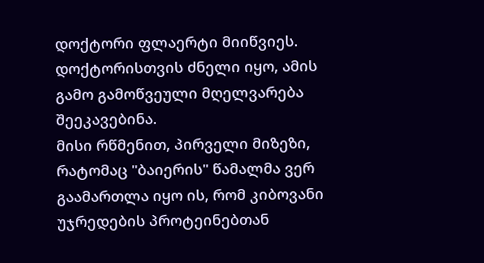დოქტორი ფლაერტი მიიწვიეს. დოქტორისთვის ძნელი იყო, ამის გამო გამოწვეული მღელვარება შეეკავებინა.
მისი რწმენით, პირველი მიზეზი, რატომაც "ბაიერის" წამალმა ვერ გაამართლა იყო ის, რომ კიბოვანი უჯრედების პროტეინებთან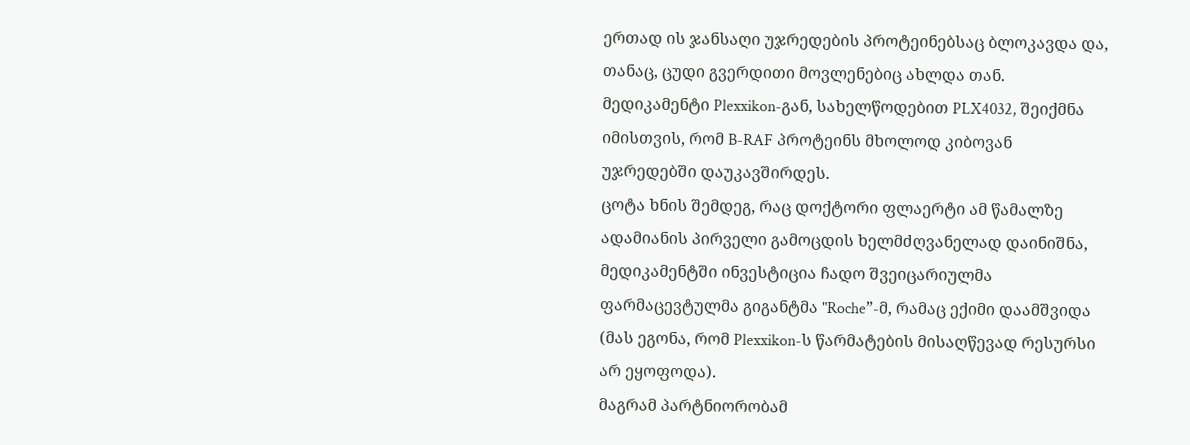ერთად ის ჯანსაღი უჯრედების პროტეინებსაც ბლოკავდა და, თანაც, ცუდი გვერდითი მოვლენებიც ახლდა თან.
მედიკამენტი Plexxikon-გან, სახელწოდებით PLX4032, შეიქმნა იმისთვის, რომ B-RAF პროტეინს მხოლოდ კიბოვან უჯრედებში დაუკავშირდეს.
ცოტა ხნის შემდეგ, რაც დოქტორი ფლაერტი ამ წამალზე ადამიანის პირველი გამოცდის ხელმძღვანელად დაინიშნა, მედიკამენტში ინვესტიცია ჩადო შვეიცარიულმა ფარმაცევტულმა გიგანტმა "Roche”-მ, რამაც ექიმი დაამშვიდა (მას ეგონა, რომ Plexxikon-ს წარმატების მისაღწევად რესურსი არ ეყოფოდა).
მაგრამ პარტნიორობამ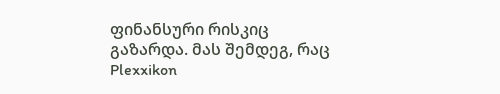ფინანსური რისკიც გაზარდა. მას შემდეგ, რაც Plexxikon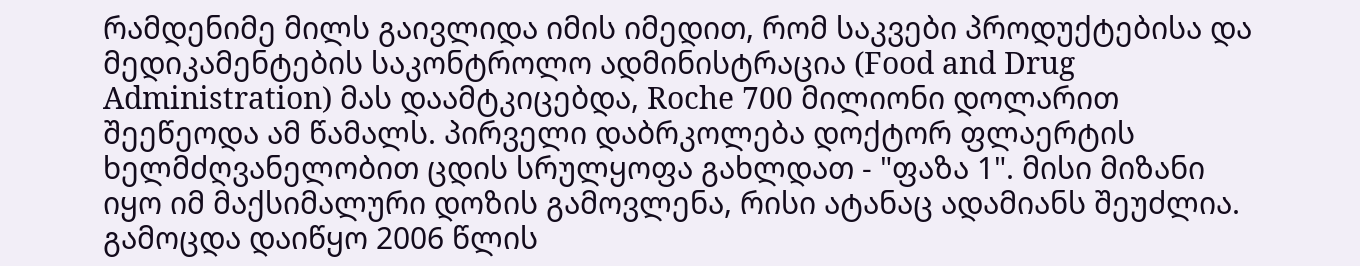რამდენიმე მილს გაივლიდა იმის იმედით, რომ საკვები პროდუქტებისა და მედიკამენტების საკონტროლო ადმინისტრაცია (Food and Drug Administration) მას დაამტკიცებდა, Roche 700 მილიონი დოლარით შეეწეოდა ამ წამალს. პირველი დაბრკოლება დოქტორ ფლაერტის ხელმძღვანელობით ცდის სრულყოფა გახლდათ - "ფაზა 1". მისი მიზანი იყო იმ მაქსიმალური დოზის გამოვლენა, რისი ატანაც ადამიანს შეუძლია.
გამოცდა დაიწყო 2006 წლის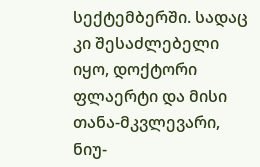სექტემბერში. სადაც კი შესაძლებელი იყო, დოქტორი ფლაერტი და მისი თანა-მკვლევარი, ნიუ-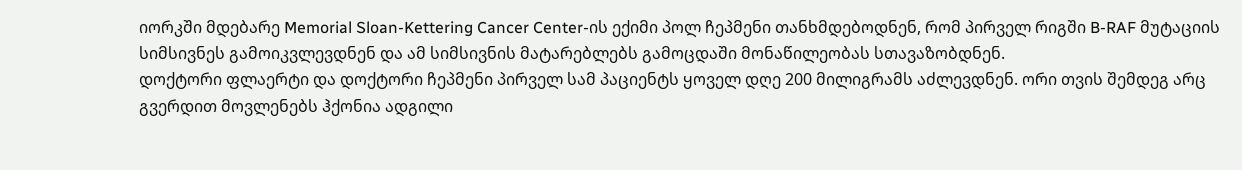იორკში მდებარე Memorial Sloan-Kettering Cancer Center-ის ექიმი პოლ ჩეპმენი თანხმდებოდნენ, რომ პირველ რიგში B-RAF მუტაციის სიმსივნეს გამოიკვლევდნენ და ამ სიმსივნის მატარებლებს გამოცდაში მონაწილეობას სთავაზობდნენ.
დოქტორი ფლაერტი და დოქტორი ჩეპმენი პირველ სამ პაციენტს ყოველ დღე 200 მილიგრამს აძლევდნენ. ორი თვის შემდეგ არც გვერდით მოვლენებს ჰქონია ადგილი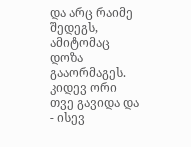და არც რაიმე შედეგს, ამიტომაც დოზა გააორმაგეს. კიდევ ორი თვე გავიდა და - ისევ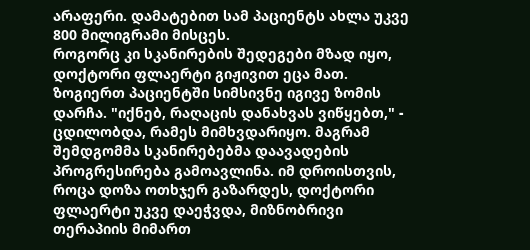არაფერი. დამატებით სამ პაციენტს ახლა უკვე 800 მილიგრამი მისცეს.
როგორც კი სკანირების შედეგები მზად იყო, დოქტორი ფლაერტი გიჟივით ეცა მათ. ზოგიერთ პაციენტში სიმსივნე იგივე ზომის დარჩა. "იქნებ, რაღაცის დანახვას ვიწყებთ," - ცდილობდა, რამეს მიმხვდარიყო. მაგრამ შემდგომმა სკანირებებმა დაავადების პროგრესირება გამოავლინა. იმ დროისთვის, როცა დოზა ოთხჯერ გაზარდეს, დოქტორი ფლაერტი უკვე დაეჭვდა, მიზნობრივი თერაპიის მიმართ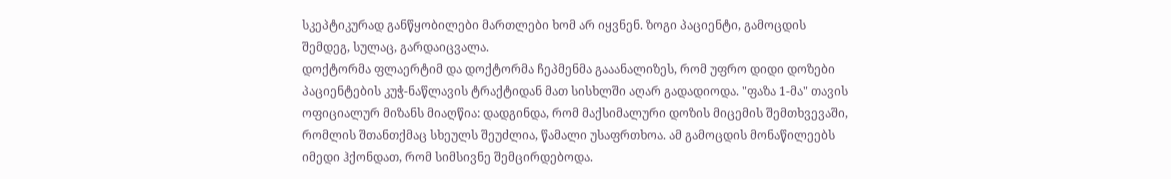სკეპტიკურად განწყობილები მართლები ხომ არ იყვნენ. ზოგი პაციენტი, გამოცდის შემდეგ, სულაც, გარდაიცვალა.
დოქტორმა ფლაერტიმ და დოქტორმა ჩეპმენმა გააანალიზეს, რომ უფრო დიდი დოზები პაციენტების კუჭ-ნაწლავის ტრაქტიდან მათ სისხლში აღარ გადადიოდა. "ფაზა 1-მა" თავის ოფიციალურ მიზანს მიაღწია: დადგინდა, რომ მაქსიმალური დოზის მიცემის შემთხვევაში, რომლის შთანთქმაც სხეულს შეუძლია, წამალი უსაფრთხოა. ამ გამოცდის მონაწილეებს იმედი ჰქონდათ, რომ სიმსივნე შემცირდებოდა.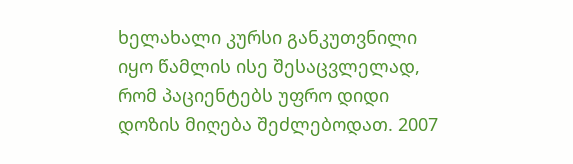ხელახალი კურსი განკუთვნილი იყო წამლის ისე შესაცვლელად, რომ პაციენტებს უფრო დიდი დოზის მიღება შეძლებოდათ. 2007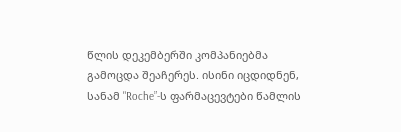წლის დეკემბერში კომპანიებმა გამოცდა შეაჩერეს. ისინი იცდიდნენ, სანამ "Roche”-ს ფარმაცევტები წამლის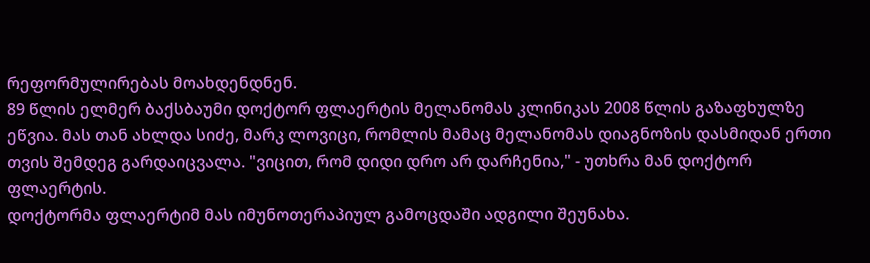რეფორმულირებას მოახდენდნენ.
89 წლის ელმერ ბაქსბაუმი დოქტორ ფლაერტის მელანომას კლინიკას 2008 წლის გაზაფხულზე ეწვია. მას თან ახლდა სიძე, მარკ ლოვიცი, რომლის მამაც მელანომას დიაგნოზის დასმიდან ერთი თვის შემდეგ გარდაიცვალა. "ვიცით, რომ დიდი დრო არ დარჩენია," - უთხრა მან დოქტორ ფლაერტის.
დოქტორმა ფლაერტიმ მას იმუნოთერაპიულ გამოცდაში ადგილი შეუნახა.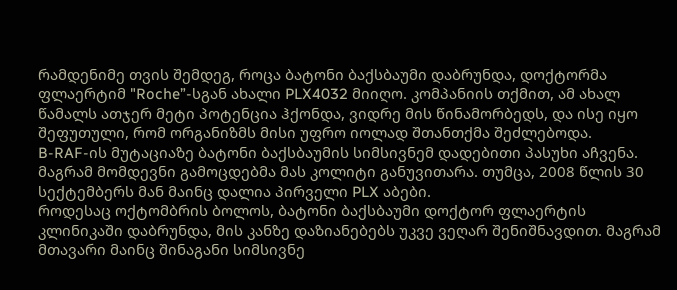რამდენიმე თვის შემდეგ, როცა ბატონი ბაქსბაუმი დაბრუნდა, დოქტორმა ფლაერტიმ "Roche”-სგან ახალი PLX4032 მიიღო. კომპანიის თქმით, ამ ახალ წამალს ათჯერ მეტი პოტენცია ჰქონდა, ვიდრე მის წინამორბედს, და ისე იყო შეფუთული, რომ ორგანიზმს მისი უფრო იოლად შთანთქმა შეძლებოდა.
B-RAF-ის მუტაციაზე ბატონი ბაქსბაუმის სიმსივნემ დადებითი პასუხი აჩვენა. მაგრამ მომდევნი გამოცდებმა მას კოლიტი განუვითარა. თუმცა, 2008 წლის 30 სექტემბერს მან მაინც დალია პირველი PLX აბები.
როდესაც ოქტომბრის ბოლოს, ბატონი ბაქსბაუმი დოქტორ ფლაერტის კლინიკაში დაბრუნდა, მის კანზე დაზიანებებს უკვე ვეღარ შენიშნავდით. მაგრამ მთავარი მაინც შინაგანი სიმსივნე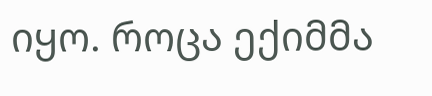იყო. როცა ექიმმა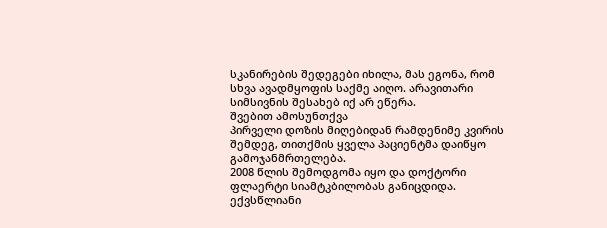სკანირების შედეგები იხილა, მას ეგონა, რომ სხვა ავადმყოფის საქმე აიღო. არავითარი სიმსივნის შესახებ იქ არ ეწერა.
შვებით ამოსუნთქვა
პირველი დოზის მიღებიდან რამდენიმე კვირის შემდეგ, თითქმის ყველა პაციენტმა დაიწყო გამოჯანმრთელება.
2008 წლის შემოდგომა იყო და დოქტორი ფლაერტი სიამტკბილობას განიცდიდა. ექვსწლიანი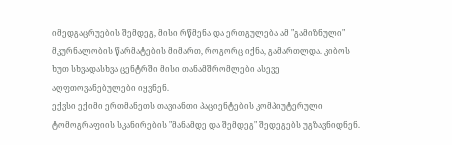იმედგაცრუების შემდეგ, მისი რწმენა და ერთგულება ამ "გამიზნული" მკურნალობის წარმატების მიმართ, როგორც იქნა, გამართლდა. კიბოს ხუთ სხვადასხვა ცენტრში მისი თანამშრომლები ასევე აღფთოვანებულები იყვნენ.
ექვსი ექიმი ერთმანეთს თავიანთი პაციენტების კომპიუტერული ტომოგრაფიის სკანირების "მანამდე და შემდეგ" შედეგებს უგზავნიდნენ.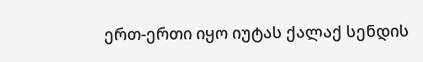ერთ-ერთი იყო იუტას ქალაქ სენდის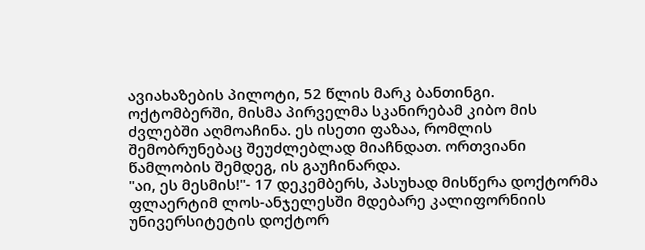ავიახაზების პილოტი, 52 წლის მარკ ბანთინგი. ოქტომბერში, მისმა პირველმა სკანირებამ კიბო მის ძვლებში აღმოაჩინა. ეს ისეთი ფაზაა, რომლის შემობრუნებაც შეუძლებლად მიაჩნდათ. ორთვიანი წამლობის შემდეგ, ის გაუჩინარდა.
"აი, ეს მესმის!"- 17 დეკემბერს, პასუხად მისწერა დოქტორმა ფლაერტიმ ლოს-ანჯელესში მდებარე კალიფორნიის უნივერსიტეტის დოქტორ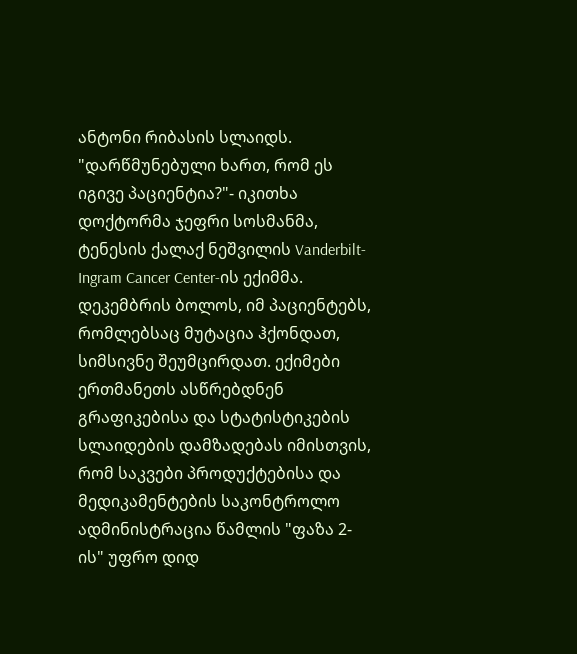ანტონი რიბასის სლაიდს.
"დარწმუნებული ხართ, რომ ეს იგივე პაციენტია?"- იკითხა დოქტორმა ჯეფრი სოსმანმა, ტენესის ქალაქ ნეშვილის Vanderbilt-Ingram Cancer Center-ის ექიმმა.
დეკემბრის ბოლოს, იმ პაციენტებს, რომლებსაც მუტაცია ჰქონდათ, სიმსივნე შეუმცირდათ. ექიმები ერთმანეთს ასწრებდნენ გრაფიკებისა და სტატისტიკების სლაიდების დამზადებას იმისთვის, რომ საკვები პროდუქტებისა და მედიკამენტების საკონტროლო ადმინისტრაცია წამლის "ფაზა 2-ის" უფრო დიდ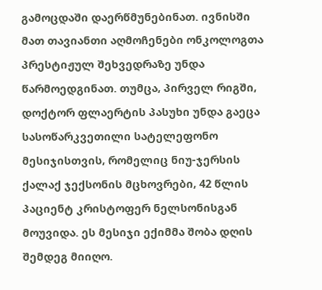გამოცდაში დაერწმუნებინათ. ივნისში მათ თავიანთი აღმოჩენები ონკოლოგთა პრესტიჟულ შეხვედრაზე უნდა წარმოედგინათ. თუმცა, პირველ რიგში, დოქტორ ფლაერტის პასუხი უნდა გაეცა სასოწარკვეთილი სატელეფონო მესიჯისთვის, რომელიც ნიუ-ჯერსის ქალაქ ჯექსონის მცხოვრები, 42 წლის პაციენტ კრისტოფერ ნელსონისგან მოუვიდა. ეს მესიჯი ექიმმა შობა დღის შემდეგ მიიღო.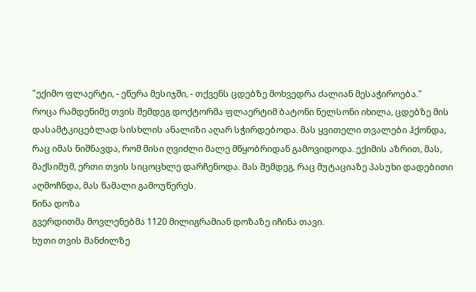"ექიმო ფლაერტი, - ეწერა მესიჯში, - თქვენს ცდებზე მოხვედრა ძალიან მესაჭიროება."
როცა რამდენიმე თვის შემდეგ დოქტორმა ფლაერტიმ ბატონი ნელსონი იხილა, ცდებზე მის დასამტკიცებლად სისხლის ანალიზი აღარ სჭირდებოდა. მას ყვითელი თვალები ჰქონდა, რაც იმას ნიშნავდა, რომ მისი ღვიძლი მალე მწყობრიდან გამოვიდოდა. ექიმის აზრით, მას, მაქსიმუმ, ერთი თვის სიცოცხლე დარჩენოდა. მას შემდეგ, რაც მუტაციაზე პასუხი დადებითი აღმოჩნდა, მას წამალი გამოუწერეს.
წინა დოზა
გვერდითმა მოვლენებმა 1120 მილიგრამიან დოზაზე იჩინა თავი.
ხუთი თვის მანძილზე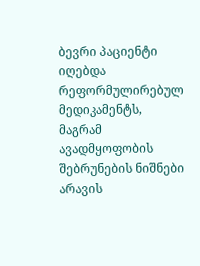ბევრი პაციენტი იღებდა რეფორმულირებულ მედიკამენტს, მაგრამ ავადმყოფობის შებრუნების ნიშნები არავის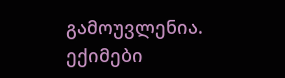გამოუვლენია. ექიმები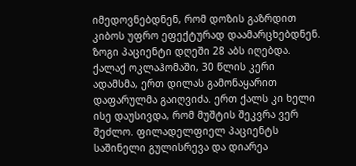იმედოვნებდნენ, რომ დოზის გაზრდით კიბოს უფრო ეფექტურად დაამარცხებდნენ. ზოგი პაციენტი დღეში 28 აბს იღებდა.
ქალაქ ოკლაჰომაში, 30 წლის კერი ადამსმა, ერთ დილას გამონაყარით დაფარულმა გაიღვიძა. ერთ ქალს კი ხელი ისე დაუსივდა, რომ მუშტის შეკვრა ვერ შეძლო. ფილადელფიელ პაციენტს საშინელი გულისრევა და დიარეა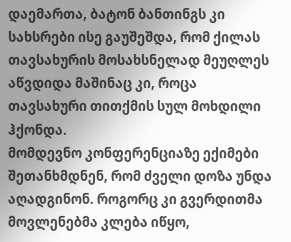დაემართა, ბატონ ბანთინგს კი სახსრები ისე გაუშეშდა, რომ ქილას თავსახურის მოსახსნელად მეუღლეს აწვდიდა მაშინაც კი, როცა თავსახური თითქმის სულ მოხდილი ჰქონდა.
მომდევნო კონფერენციაზე ექიმები შეთანხმდნენ, რომ ძველი დოზა უნდა აღადგინონ. როგორც კი გვერდითმა მოვლენებმა კლება იწყო,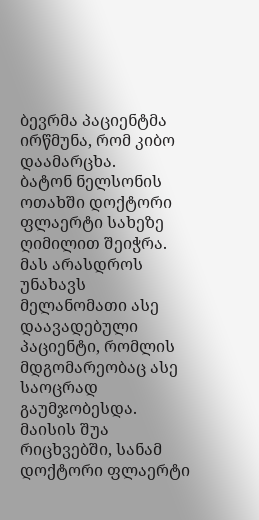ბევრმა პაციენტმა ირწმუნა, რომ კიბო დაამარცხა.
ბატონ ნელსონის ოთახში დოქტორი ფლაერტი სახეზე ღიმილით შეიჭრა. მას არასდროს უნახავს მელანომათი ასე დაავადებული პაციენტი, რომლის მდგომარეობაც ასე საოცრად გაუმჯობესდა.
მაისის შუა რიცხვებში, სანამ დოქტორი ფლაერტი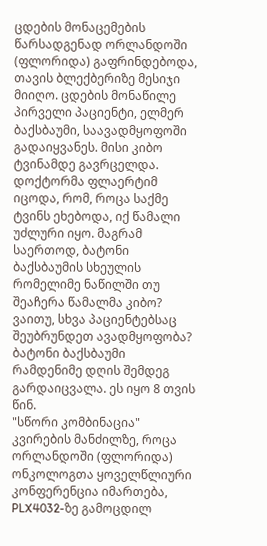ცდების მონაცემების წარსადგენად ორლანდოში (ფლორიდა) გაფრინდებოდა, თავის ბლექბერიზე მესიჯი მიიღო. ცდების მონაწილე პირველი პაციენტი, ელმერ ბაქსბაუმი, საავადმყოფოში გადაიყვანეს. მისი კიბო ტვინამდე გავრცელდა.
დოქტორმა ფლაერტიმ იცოდა, რომ, როცა საქმე ტვინს ეხებოდა, იქ წამალი უძლური იყო. მაგრამ საერთოდ, ბატონი ბაქსბაუმის სხეულის რომელიმე ნაწილში თუ შეაჩერა წამალმა კიბო? ვაითუ, სხვა პაციენტებსაც შეუბრუნდეთ ავადმყოფობა?
ბატონი ბაქსბაუმი რამდენიმე დღის შემდეგ გარდაიცვალა. ეს იყო 8 თვის წინ.
"სწორი კომბინაცია"
კვირების მანძილზე, როცა ორლანდოში (ფლორიდა) ონკოლოგთა ყოველწლიური კონფერენცია იმართება, PLX4032-ზე გამოცდილ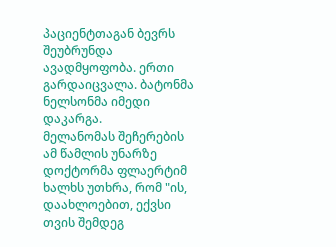პაციენტთაგან ბევრს შეუბრუნდა ავადმყოფობა. ერთი გარდაიცვალა. ბატონმა ნელსონმა იმედი დაკარგა.
მელანომას შეჩერების ამ წამლის უნარზე დოქტორმა ფლაერტიმ ხალხს უთხრა, რომ "ის, დაახლოებით, ექვსი თვის შემდეგ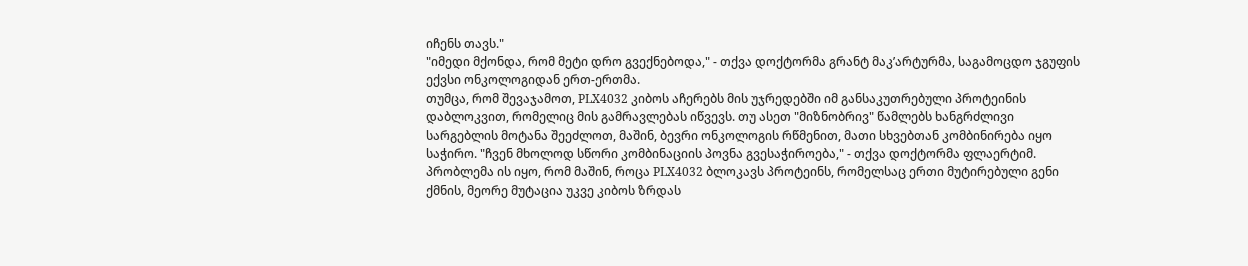იჩენს თავს."
"იმედი მქონდა, რომ მეტი დრო გვექნებოდა," - თქვა დოქტორმა გრანტ მაკ’არტურმა, საგამოცდო ჯგუფის ექვსი ონკოლოგიდან ერთ-ერთმა.
თუმცა, რომ შევაჯამოთ, PLX4032 კიბოს აჩერებს მის უჯრედებში იმ განსაკუთრებული პროტეინის დაბლოკვით, რომელიც მის გამრავლებას იწვევს. თუ ასეთ "მიზნობრივ" წამლებს ხანგრძლივი სარგებლის მოტანა შეეძლოთ, მაშინ, ბევრი ონკოლოგის რწმენით, მათი სხვებთან კომბინირება იყო საჭირო. "ჩვენ მხოლოდ სწორი კომბინაციის პოვნა გვესაჭიროება," - თქვა დოქტორმა ფლაერტიმ.
პრობლემა ის იყო, რომ მაშინ, როცა PLX4032 ბლოკავს პროტეინს, რომელსაც ერთი მუტირებული გენი ქმნის, მეორე მუტაცია უკვე კიბოს ზრდას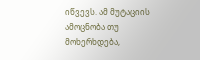იწვევს. ამ მუტაციის ამოცნობა თუ მოხერხდება,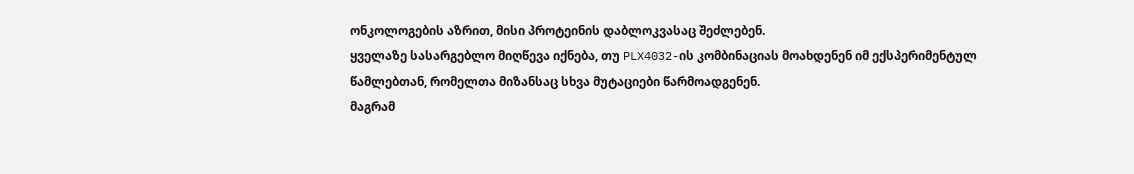ონკოლოგების აზრით, მისი პროტეინის დაბლოკვასაც შეძლებენ.
ყველაზე სასარგებლო მიღწევა იქნება, თუ PLX4032-ის კომბინაციას მოახდენენ იმ ექსპერიმენტულ წამლებთან, რომელთა მიზანსაც სხვა მუტაციები წარმოადგენენ.
მაგრამ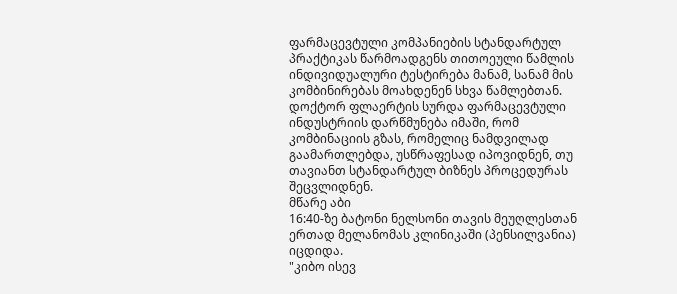ფარმაცევტული კომპანიების სტანდარტულ პრაქტიკას წარმოადგენს თითოეული წამლის ინდივიდუალური ტესტირება მანამ, სანამ მის კომბინირებას მოახდენენ სხვა წამლებთან. დოქტორ ფლაერტის სურდა ფარმაცევტული ინდუსტრიის დარწმუნება იმაში, რომ კომბინაციის გზას, რომელიც ნამდვილად გაამართლებდა, უსწრაფესად იპოვიდნენ, თუ თავიანთ სტანდარტულ ბიზნეს პროცედურას შეცვლიდნენ.
მწარე აბი
16:40-ზე ბატონი ნელსონი თავის მეუღლესთან ერთად მელანომას კლინიკაში (პენსილვანია) იცდიდა.
"კიბო ისევ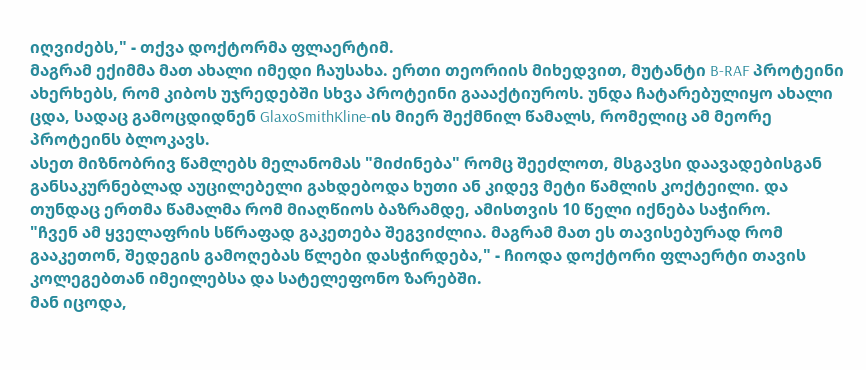იღვიძებს," - თქვა დოქტორმა ფლაერტიმ.
მაგრამ ექიმმა მათ ახალი იმედი ჩაუსახა. ერთი თეორიის მიხედვით, მუტანტი B-RAF პროტეინი ახერხებს, რომ კიბოს უჯრედებში სხვა პროტეინი გაააქტიუროს. უნდა ჩატარებულიყო ახალი ცდა, სადაც გამოცდიდნენ GlaxoSmithKline-ის მიერ შექმნილ წამალს, რომელიც ამ მეორე პროტეინს ბლოკავს.
ასეთ მიზნობრივ წამლებს მელანომას "მიძინება" რომც შეეძლოთ, მსგავსი დაავადებისგან განსაკურნებლად აუცილებელი გახდებოდა ხუთი ან კიდევ მეტი წამლის კოქტეილი. და თუნდაც ერთმა წამალმა რომ მიაღწიოს ბაზრამდე, ამისთვის 10 წელი იქნება საჭირო.
"ჩვენ ამ ყველაფრის სწრაფად გაკეთება შეგვიძლია. მაგრამ მათ ეს თავისებურად რომ გააკეთონ, შედეგის გამოღებას წლები დასჭირდება," - ჩიოდა დოქტორი ფლაერტი თავის კოლეგებთან იმეილებსა და სატელეფონო ზარებში.
მან იცოდა,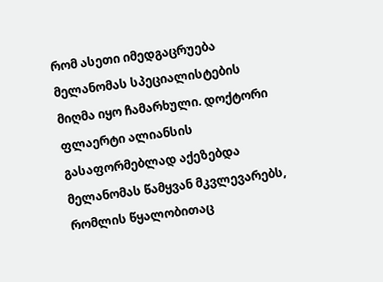რომ ასეთი იმედგაცრუება მელანომას სპეციალისტების მიღმა იყო ჩამარხული. დოქტორი ფლაერტი ალიანსის გასაფორმებლად აქეზებდა მელანომას წამყვან მკვლევარებს, რომლის წყალობითაც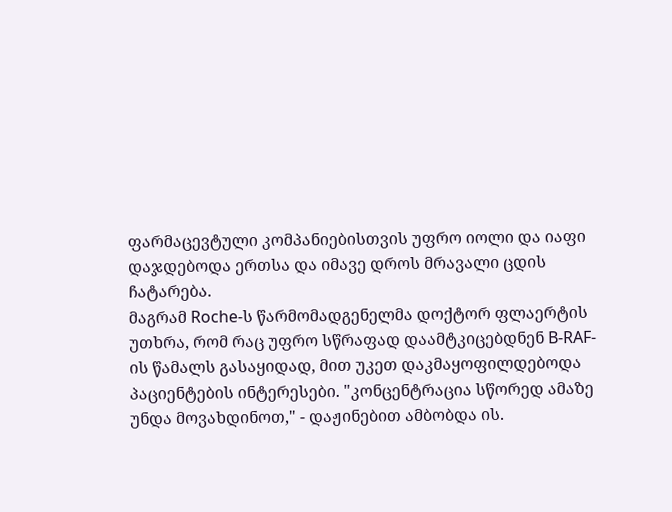ფარმაცევტული კომპანიებისთვის უფრო იოლი და იაფი დაჯდებოდა ერთსა და იმავე დროს მრავალი ცდის ჩატარება.
მაგრამ Roche-ს წარმომადგენელმა დოქტორ ფლაერტის უთხრა, რომ რაც უფრო სწრაფად დაამტკიცებდნენ B-RAF-ის წამალს გასაყიდად, მით უკეთ დაკმაყოფილდებოდა პაციენტების ინტერესები. "კონცენტრაცია სწორედ ამაზე უნდა მოვახდინოთ," - დაჟინებით ამბობდა ის.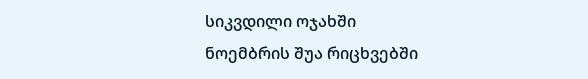სიკვდილი ოჯახში
ნოემბრის შუა რიცხვებში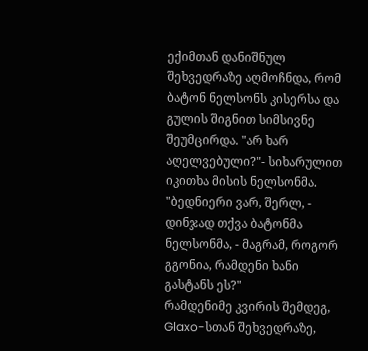ექიმთან დანიშნულ შეხვედრაზე აღმოჩნდა, რომ ბატონ ნელსონს კისერსა და გულის შიგნით სიმსივნე შეუმცირდა. "არ ხარ აღელვებული?"- სიხარულით იკითხა მისის ნელსონმა.
"ბედნიერი ვარ, შერლ, - დინჯად თქვა ბატონმა ნელსონმა, - მაგრამ, როგორ გგონია, რამდენი ხანი გასტანს ეს?"
რამდენიმე კვირის შემდეგ, Glaxo-სთან შეხვედრაზე,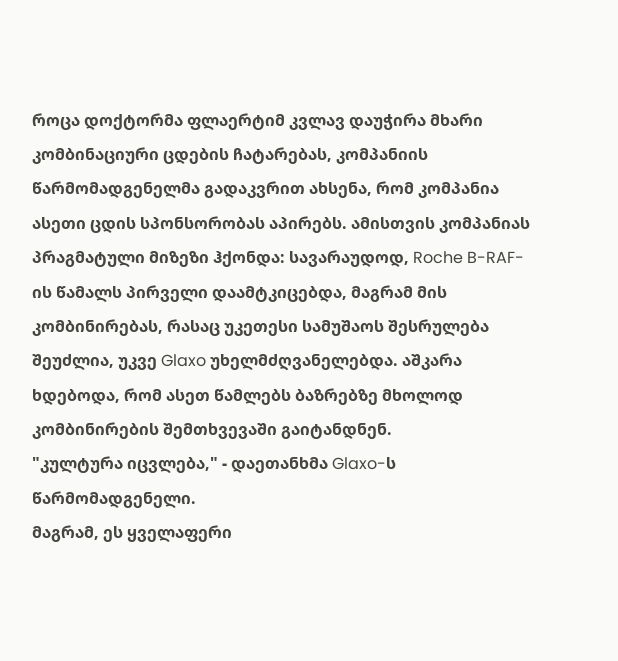როცა დოქტორმა ფლაერტიმ კვლავ დაუჭირა მხარი კომბინაციური ცდების ჩატარებას, კომპანიის წარმომადგენელმა გადაკვრით ახსენა, რომ კომპანია ასეთი ცდის სპონსორობას აპირებს. ამისთვის კომპანიას პრაგმატული მიზეზი ჰქონდა: სავარაუდოდ, Roche B-RAF-ის წამალს პირველი დაამტკიცებდა, მაგრამ მის კომბინირებას, რასაც უკეთესი სამუშაოს შესრულება შეუძლია, უკვე Glaxo უხელმძღვანელებდა. აშკარა ხდებოდა, რომ ასეთ წამლებს ბაზრებზე მხოლოდ კომბინირების შემთხვევაში გაიტანდნენ.
"კულტურა იცვლება," - დაეთანხმა Glaxo-ს წარმომადგენელი.
მაგრამ, ეს ყველაფერი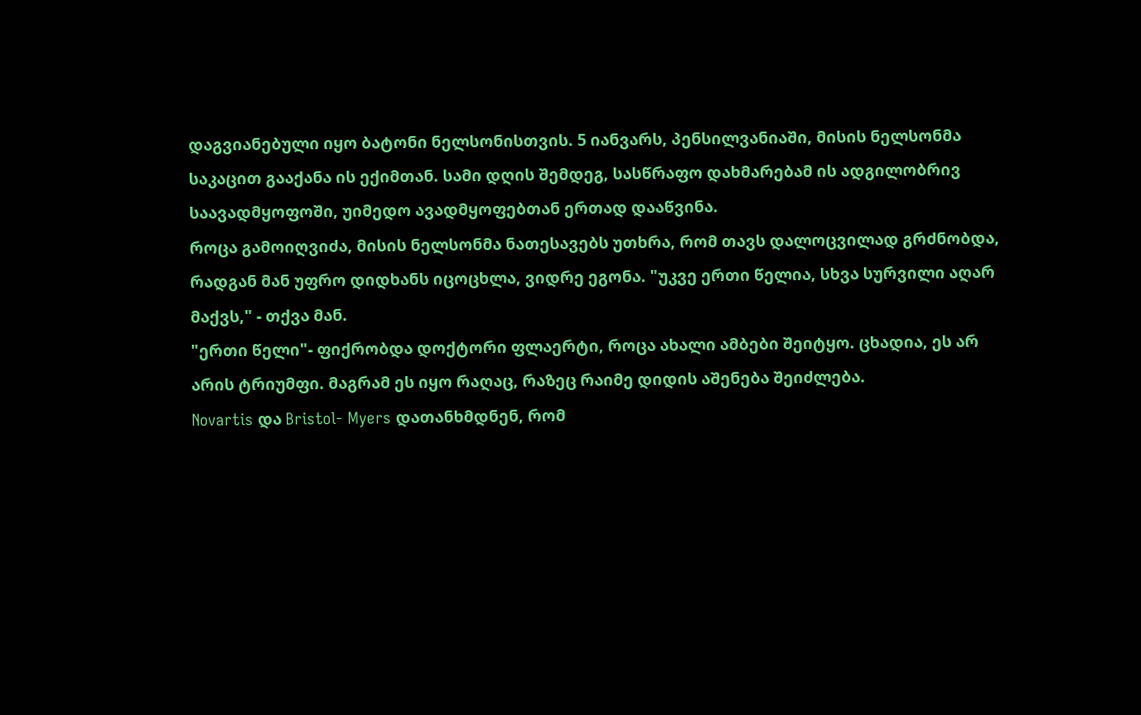დაგვიანებული იყო ბატონი ნელსონისთვის. 5 იანვარს, პენსილვანიაში, მისის ნელსონმა საკაცით გააქანა ის ექიმთან. სამი დღის შემდეგ, სასწრაფო დახმარებამ ის ადგილობრივ საავადმყოფოში, უიმედო ავადმყოფებთან ერთად დააწვინა.
როცა გამოიღვიძა, მისის ნელსონმა ნათესავებს უთხრა, რომ თავს დალოცვილად გრძნობდა, რადგან მან უფრო დიდხანს იცოცხლა, ვიდრე ეგონა. "უკვე ერთი წელია, სხვა სურვილი აღარ მაქვს," - თქვა მან.
"ერთი წელი"- ფიქრობდა დოქტორი ფლაერტი, როცა ახალი ამბები შეიტყო. ცხადია, ეს არ არის ტრიუმფი. მაგრამ ეს იყო რაღაც, რაზეც რაიმე დიდის აშენება შეიძლება.
Novartis და Bristol- Myers დათანხმდნენ, რომ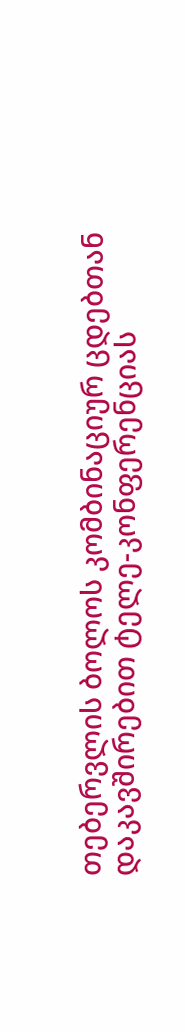თებერვლის ბოლოს კომბინაციურ ცდებთან დაკავშირებით ტელე-კონფერენციას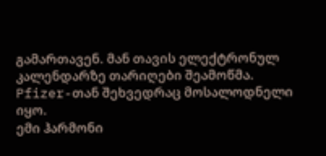გამართავენ. მან თავის ელექტრონულ კალენდარზე თარიღები შეამოწმა. Pfizer-თან შეხვედრაც მოსალოდნელი იყო.
ემი ჰარმონი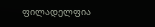ფილადელფია